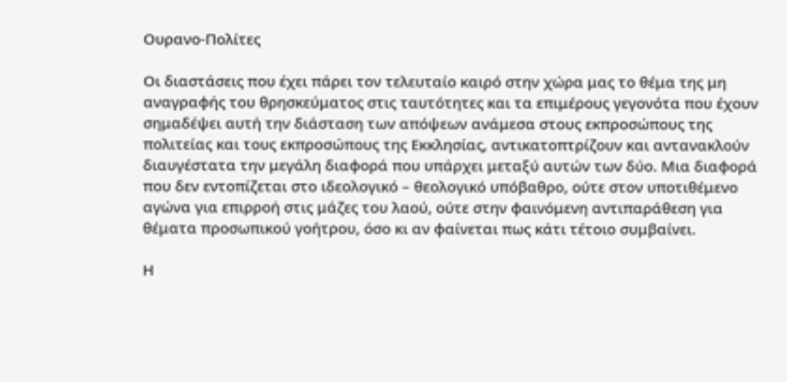Ουρανο-Πολίτες

Οι διαστάσεις που έχει πάρει τον τελευταίο καιρό στην χώρα μας το θέμα της μη αναγραφής του θρησκεύματος στις ταυτότητες και τα επιμέρους γεγονότα που έχουν σημαδέψει αυτή την διάσταση των απόψεων ανάμεσα στους εκπροσώπους της πολιτείας και τους εκπροσώπους της Εκκλησίας, αντικατοπτρίζουν και αντανακλούν διαυγέστατα την μεγάλη διαφορά που υπάρχει μεταξύ αυτών των δύο. Μια διαφορά που δεν εντοπίζεται στο ιδεολογικό – θεολογικό υπόβαθρο, ούτε στον υποτιθέμενο αγώνα για επιρροή στις μάζες του λαού, ούτε στην φαινόμενη αντιπαράθεση για θέματα προσωπικού γοήτρου, όσο κι αν φαίνεται πως κάτι τέτοιο συμβαίνει.

Η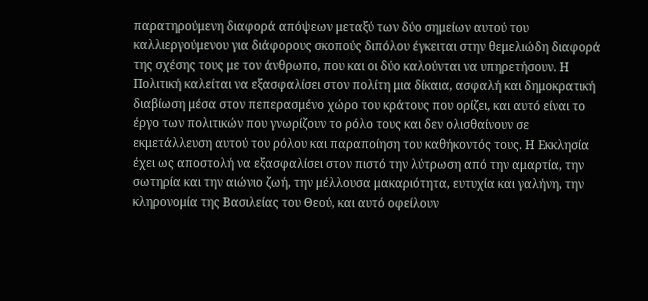παρατηρούμενη διαφορά απόψεων μεταξύ των δύο σημείων αυτού του καλλιεργούμενου για διάφορους σκοπούς διπόλου έγκειται στην θεμελιώδη διαφορά της σχέσης τους με τον άνθρωπο, που και οι δύο καλούνται να υπηρετήσουν. Η Πολιτική καλείται να εξασφαλίσει στον πολίτη μια δίκαια, ασφαλή και δημοκρατική διαβίωση μέσα στον πεπερασμένο χώρο του κράτους που ορίζει, και αυτό είναι το έργο των πολιτικών που γνωρίζουν το ρόλο τους και δεν ολισθαίνουν σε εκμετάλλευση αυτού του ρόλου και παραποίηση του καθήκοντός τους. Η Εκκλησία έχει ως αποστολή να εξασφαλίσει στον πιστό την λύτρωση από την αμαρτία, την σωτηρία και την αιώνιο ζωή, την μέλλουσα μακαριότητα, ευτυχία και γαλήνη, την κληρονομία της Βασιλείας του Θεού, και αυτό οφείλουν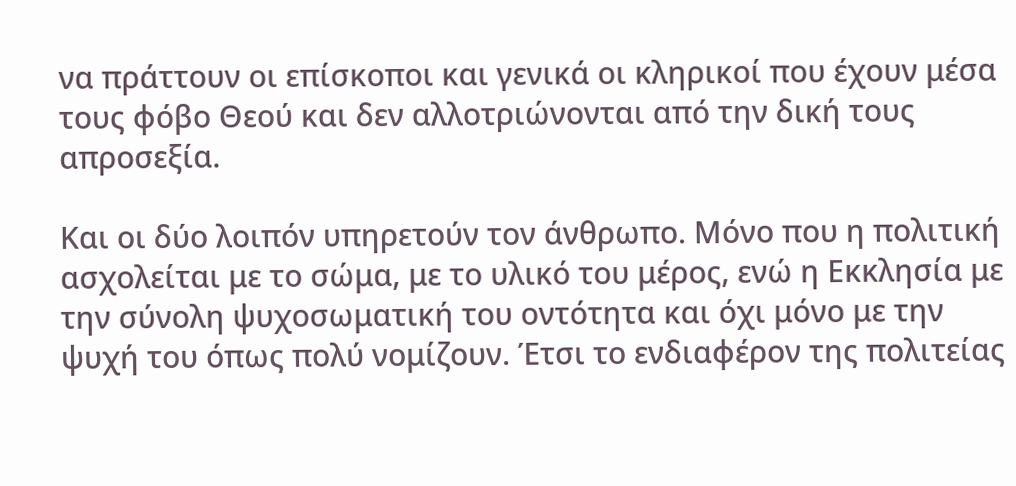να πράττουν οι επίσκοποι και γενικά οι κληρικοί που έχουν μέσα τους φόβο Θεού και δεν αλλοτριώνονται από την δική τους απροσεξία.

Και οι δύο λοιπόν υπηρετούν τον άνθρωπο. Μόνο που η πολιτική ασχολείται με το σώμα, με το υλικό του μέρος, ενώ η Εκκλησία με την σύνολη ψυχοσωματική του οντότητα και όχι μόνο με την ψυχή του όπως πολύ νομίζουν. Έτσι το ενδιαφέρον της πολιτείας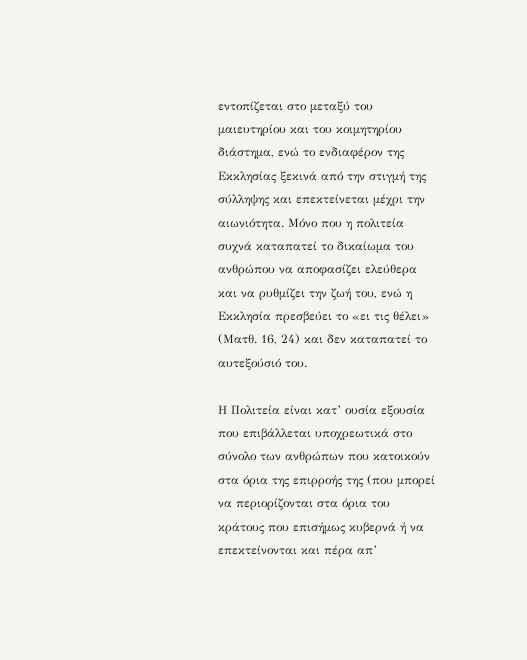εντοπίζεται στο μεταξύ του μαιευτηρίου και του κοιμητηρίου διάστημα, ενώ το ενδιαφέρον της Εκκλησίας ξεκινά από την στιγμή της σύλληψης και επεκτείνεται μέχρι την αιωνιότητα. Μόνο που η πολιτεία συχνά καταπατεί το δικαίωμα του ανθρώπου να αποφασίζει ελεύθερα και να ρυθμίζει την ζωή του, ενώ η Εκκλησία πρεσβεύει το «ει τις θέλει» (Ματθ. 16, 24) και δεν καταπατεί το αυτεξούσιό του.

Η Πολιτεία είναι κατ’ ουσία εξουσία που επιβάλλεται υποχρεωτικά στο σύνολο των ανθρώπων που κατοικούν στα όρια της επιρροής της (που μπορεί να περιορίζονται στα όρια του κράτους που επισήμως κυβερνά ή να επεκτείνονται και πέρα απ’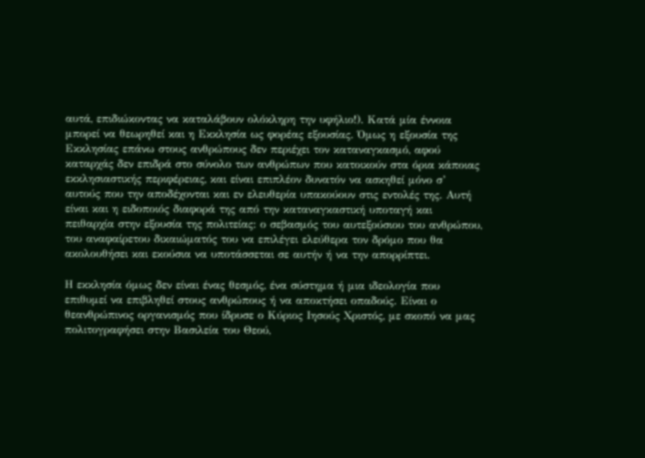αυτά, επιδιώκοντας να καταλάβουν ολόκληρη την υφήλιο!). Κατά μία έννοια μπορεί να θεωρηθεί και η Εκκλησία ως φορέας εξουσίας. Όμως η εξουσία της Εκκλησίας επάνω στους ανθρώπους δεν περιέχει τον καταναγκασμό, αφού καταρχάς δεν επιδρά στο σύνολο των ανθρώπων που κατοικούν στα όρια κάποιας εκκλησιαστικής περιφέρειας, και είναι επιπλέον δυνατόν να ασκηθεί μόνο σ’ αυτούς που την αποδέχονται και εν ελευθερία υπακούουν στις εντολές της. Αυτή είναι και η ειδοποιός διαφορά της από την καταναγκαστική υποταγή και πειθαρχία στην εξουσία της πολιτείας: ο σεβασμός του αυτεξούσιου του ανθρώπου, του αναφαίρετου δικαιώματός του να επιλέγει ελεύθερα τον δρόμο που θα ακολουθήσει και εκούσια να υποτάσσεται σε αυτήν ή να την απορρίπτει.

Η εκκλησία όμως δεν είναι ένας θεσμός, ένα σύστημα ή μια ιδεολογία που επιθυμεί να επιβληθεί στους ανθρώπους ή να αποκτήσει οπαδούς. Είναι ο θεανθρώπινος οργανισμός που ίδρυσε ο Κύριος Ιησούς Χριστός, με σκοπό να μας πολιτογραφήσει στην Βασιλεία του Θεού,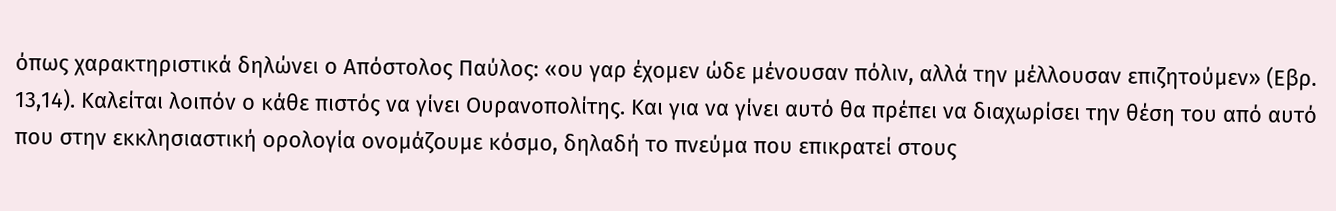όπως χαρακτηριστικά δηλώνει ο Απόστολος Παύλος: «ου γαρ έχομεν ώδε μένουσαν πόλιν, αλλά την μέλλουσαν επιζητούμεν» (Εβρ. 13,14). Καλείται λοιπόν ο κάθε πιστός να γίνει Ουρανοπολίτης. Και για να γίνει αυτό θα πρέπει να διαχωρίσει την θέση του από αυτό που στην εκκλησιαστική ορολογία ονομάζουμε κόσμο, δηλαδή το πνεύμα που επικρατεί στους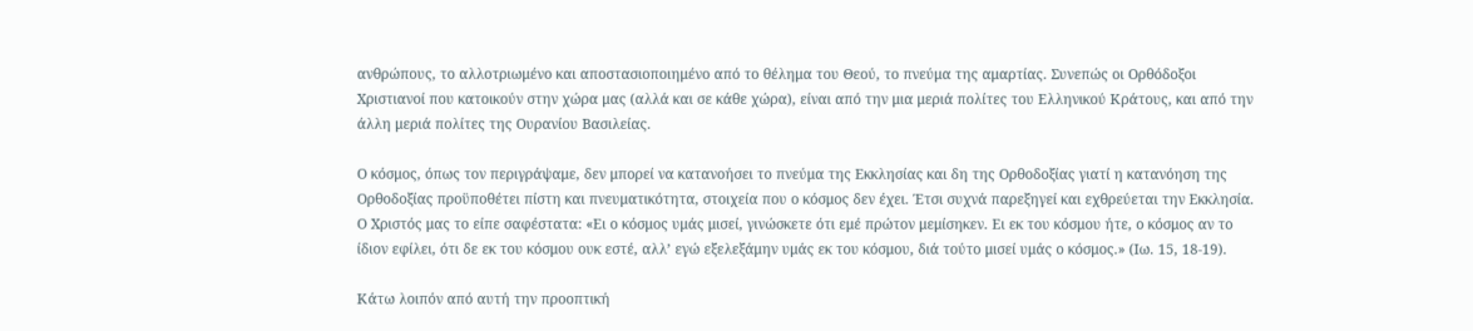ανθρώπους, το αλλοτριωμένο και αποστασιοποιημένο από το θέλημα του Θεού, το πνεύμα της αμαρτίας. Συνεπώς οι Ορθόδοξοι Χριστιανοί που κατοικούν στην χώρα μας (αλλά και σε κάθε χώρα), είναι από την μια μεριά πολίτες του Ελληνικού Κράτους, και από την άλλη μεριά πολίτες της Ουρανίου Βασιλείας.

Ο κόσμος, όπως τον περιγράψαμε, δεν μπορεί να κατανοήσει το πνεύμα της Εκκλησίας και δη της Ορθοδοξίας γιατί η κατανόηση της Ορθοδοξίας προϋποθέτει πίστη και πνευματικότητα, στοιχεία που ο κόσμος δεν έχει. Έτσι συχνά παρεξηγεί και εχθρεύεται την Εκκλησία. Ο Χριστός μας το είπε σαφέστατα: «Ει ο κόσμος υμάς μισεί, γινώσκετε ότι εμέ πρώτον μεμίσηκεν. Ει εκ του κόσμου ήτε, ο κόσμος αν το ίδιον εφίλει, ότι δε εκ του κόσμου ουκ εστέ, αλλ’ εγώ εξελεξάμην υμάς εκ του κόσμου, διά τούτο μισεί υμάς ο κόσμος.» (Ιω. 15, 18-19).

Κάτω λοιπόν από αυτή την προοπτική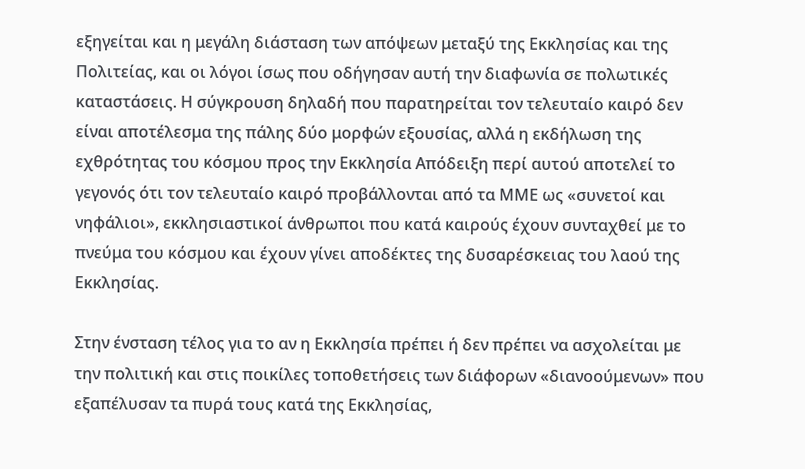εξηγείται και η μεγάλη διάσταση των απόψεων μεταξύ της Εκκλησίας και της Πολιτείας, και οι λόγοι ίσως που οδήγησαν αυτή την διαφωνία σε πολωτικές καταστάσεις. Η σύγκρουση δηλαδή που παρατηρείται τον τελευταίο καιρό δεν είναι αποτέλεσμα της πάλης δύο μορφών εξουσίας, αλλά η εκδήλωση της εχθρότητας του κόσμου προς την Εκκλησία Απόδειξη περί αυτού αποτελεί το γεγονός ότι τον τελευταίο καιρό προβάλλονται από τα ΜΜΕ ως «συνετοί και νηφάλιοι», εκκλησιαστικοί άνθρωποι που κατά καιρούς έχουν συνταχθεί με το πνεύμα του κόσμου και έχουν γίνει αποδέκτες της δυσαρέσκειας του λαού της Εκκλησίας.

Στην ένσταση τέλος για το αν η Εκκλησία πρέπει ή δεν πρέπει να ασχολείται με την πολιτική και στις ποικίλες τοποθετήσεις των διάφορων «διανοούμενων» που εξαπέλυσαν τα πυρά τους κατά της Εκκλησίας,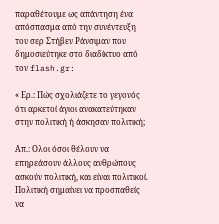παραθέτουμε ως απάντηση ένα απόσπασμα από την συνέντευξη του σερ Στήβεν Ράνσιμαν που δημοσιεύτηκε στο διαδίκτυο από τον flash.gr:

« Ερ.: Πώς σχολιάζετε το γεγονός ότι αρκετοί άγιοι ανακατεύτηκαν στην πολιτική ή άσκησαν πολιτική;

Απ.: Ολοι όσοι θέλουν να επηρεάσουν άλλους ανθρώπους ασκούν πολιτική, και είναι πολιτικοί. Πολιτική σημαίνει να προσπαθείς να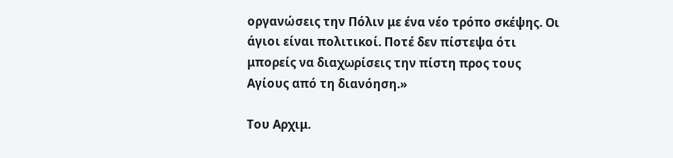οργανώσεις την Πόλιν με ένα νέο τρόπο σκέψης. Οι άγιοι είναι πολιτικοί. Ποτέ δεν πίστεψα ότι μπορείς να διαχωρίσεις την πίστη προς τους Αγίους από τη διανόηση.»

Του Αρχιμ.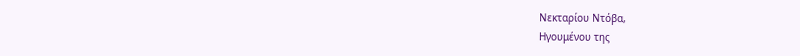Νεκταρίου Ντόβα,
Ηγουμένου της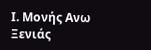Ι. Μονής Ανω Ξενιάς